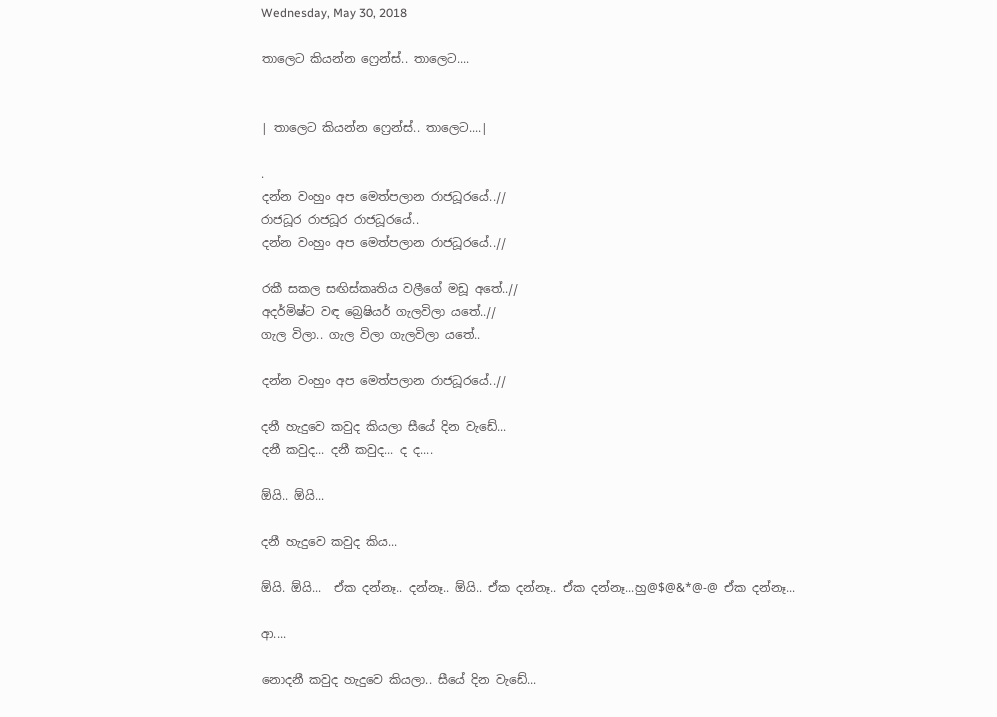Wednesday, May 30, 2018

තාලෙට කියන්න ෆ්‍රෙන්ස්.. තාලෙට....


| තාලෙට කියන්න ෆ්‍රෙන්ස්.. තාලෙට....|

.
දන්න වංහුං අප මෙත්පලාන රාජධූරයේ..//
රාජධූර රාජධූර රාජධූරයේ..
දන්න වංහුං අප මෙත්පලාන රාජධූරයේ..//

රකී සකල සඟිස්කෘතිය වලීගේ මඩූ අතේ..//
අදර්මිෂ්ට වඳ බ්‍රෙෂියර් ගැලවිලා යතේ..//
ගැල විලා.. ගැල විලා ගැලවිලා යතේ..

දන්න වංහුං අප මෙත්පලාන රාජධූරයේ..//

දනී හැදුවෙ කවුද කියලා සීයේ දින වැඩේ...
දනී කවුද... දනී කවුද... ද ද....

ඕයි.. ඕයි...

දනී හැදුවෙ කවුද කිය...

ඕයි. ඕයි...  ඒක දන්නෑ.. දන්නෑ.. ඕයි.. ඒක දන්නෑ.. ඒක දන්නෑ...හු@$@&*@-@ ඒක දන්නෑ...

ආ....

නොදනී කවුද හැදුවෙ කියලා.. සීයේ දින වැඩේ...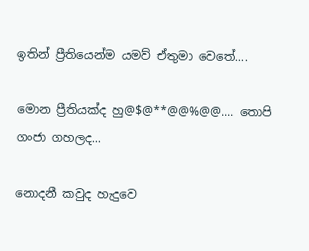ඉතින් ප්‍රීතියෙන්ම යමව් ඒතුමා වෙතේ....

මොන ප්‍රීතියක්ද හු@$@**@@%@@.... තොපි ගංජා ගහලද...

නොදනී කවුද හැදුවෙ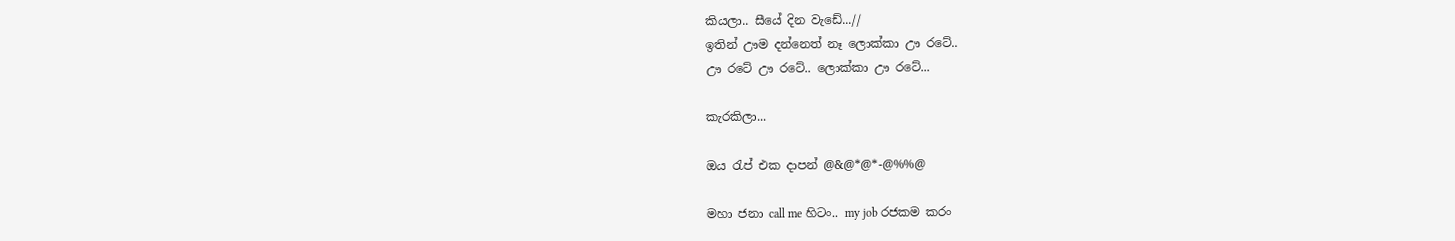කියලා.. සීයේ දින වැඩේ...//
ඉතින් ඌම දන්නෙත් නෑ ලොක්කා ඌ රටේ..
ඌ රටේ ඌ රටේ.. ලොක්කා ඌ රටේ...

කැරකිලා...

ඔය රැප් එක දාපන් @&@*@*-@%%@

මහා ජනා call me හිටං.. my job රජකම කරං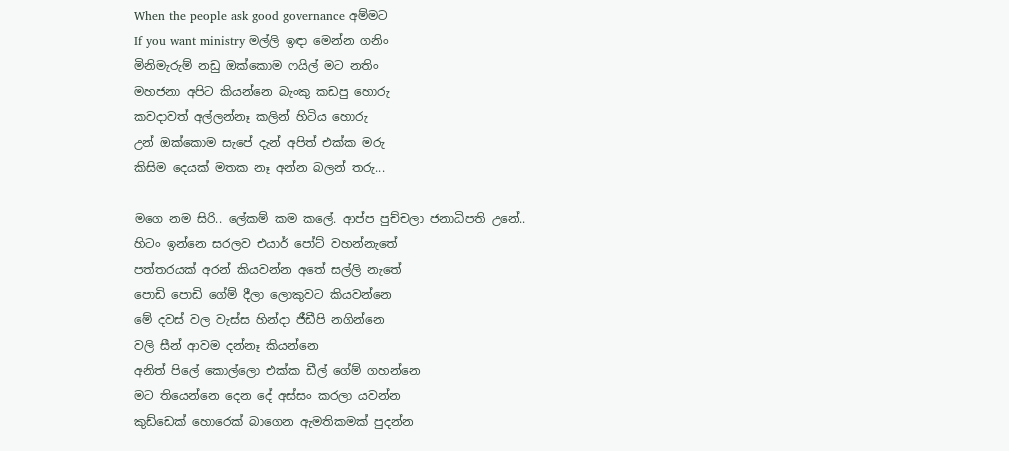When the people ask good governance අම්මට
If you want ministry මල්ලි ඉඳා මෙන්න ගනිං
මිනිමැරුම් නඩු ඔක්කොම ෆයිල් මට නතිං
මහජනා අපිට කියන්නෙ බැංකු කඩපු හොරු
කවදාවත් අල්ලන්නෑ කලින් හිටිය හොරු
උන් ඔක්කොම සැපේ දැන් අපිත් එක්ක මරු
කිසිම දෙයක් මතක නෑ අන්න බලන් තරු...

මගෙ නම සිරි.. ලේකම් කම කලේ. ආප්ප පුච්චලා ජනාධිපති උනේ..
හිටං ඉන්නෙ සරලව එයාර් පෝට් වහන්නැතේ
පත්තරයක් අරන් කියවන්න අතේ සල්ලි නැතේ
පොඩි පොඩි ගේම් දීලා ලොකුවට කියවන්නෙ
මේ දවස් වල වැස්ස හින්දා ජීඩීපි නගින්නෙ
වලි සීන් ආවම දන්නෑ කියන්නෙ
අනිත් පිලේ කොල්ලො එක්ක ඩීල් ගේම් ගහන්නෙ
මට තියෙන්නෙ දෙන දේ අස්සං කරලා යවන්න
කුඩ්ඩෙක් හොරෙක් බාගෙන ඇමතිකමක් පුදන්න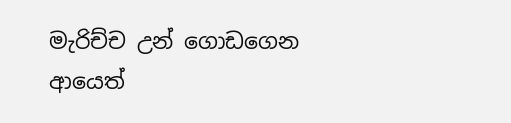මැරිච්ච උන් ගොඩගෙන ආයෙත්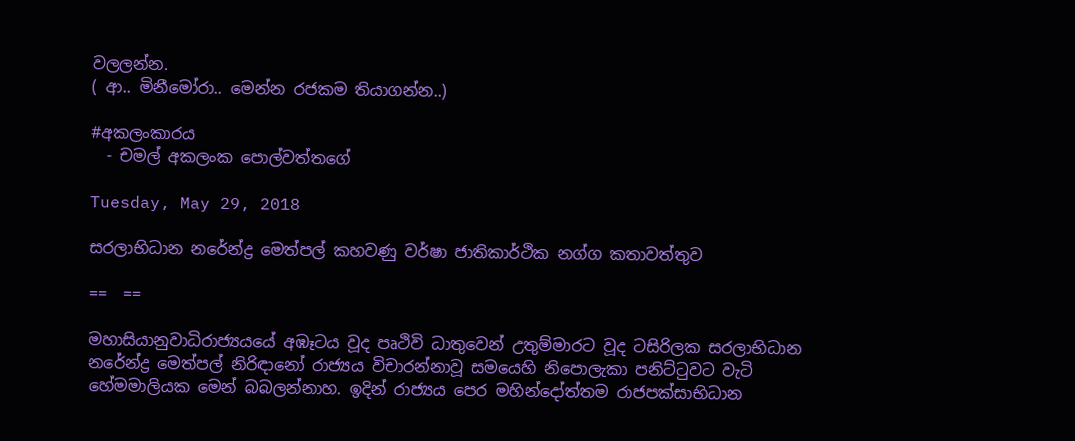වලලන්න.
( ආ.. මිනීමෝරා.. මෙන්න රජකම තියාගන්න..)

#අකලංකාරය
  - චමල් අකලංක පොල්වත්තගේ

Tuesday, May 29, 2018

සරලාභිධාන නරේන්ද්‍ර මෙත්පල් කහවණු වර්ෂා ජාතිකාර්ථික නග්ග කතාවත්තුව

==  ==

මහාසියානුවාධිරාජ්‍යයයේ අඹෑටය වූද පෘථිවි ධාතුවෙන් උතුම්මාරට වූද ටසිරිලක සරලාභිධාන නරේන්ද්‍ර මෙත්පල් නිරිඳානෝ රාජ්‍යය විචාරන්නාවූ සමයෙහි නිපොලැකා පනිට්ටුවට වැටි හේමමාලියක මෙන් බබලන්නාහ. ඉදින් රාජ්‍යය පෙර මහින්දෝත්තම රාජපක්සාභිධාන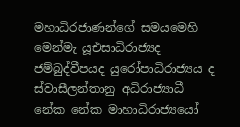මහාධිරජාණන්ගේ සමයමෙහි මෙන්මැ යූඑසාධිරාජ්‍යද ජම්බුද්වීපයද යුරෝපාධිරාජ්‍යය ද ස්වාසීලන්තානු අධිරාජ්‍යාධී නේක නේක මාහාධිරාජ්‍යයෝ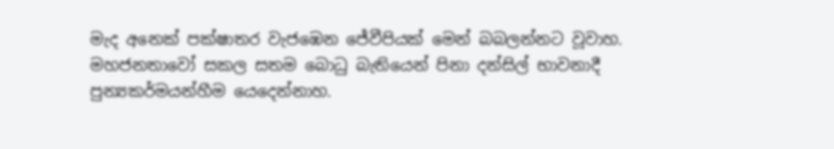මැද අනෙක් පක්ෂාතර වැජඹෙන ජේවීපියක් මෙන් බබලන්නට වූවාහ.  මහජනතාවෝ සකල සතම බොධු බැතියෙන් පිනා දන්සිල් භාවනාදී පුන්‍යකර්මයන්හීම යෙදෙන්නාහ.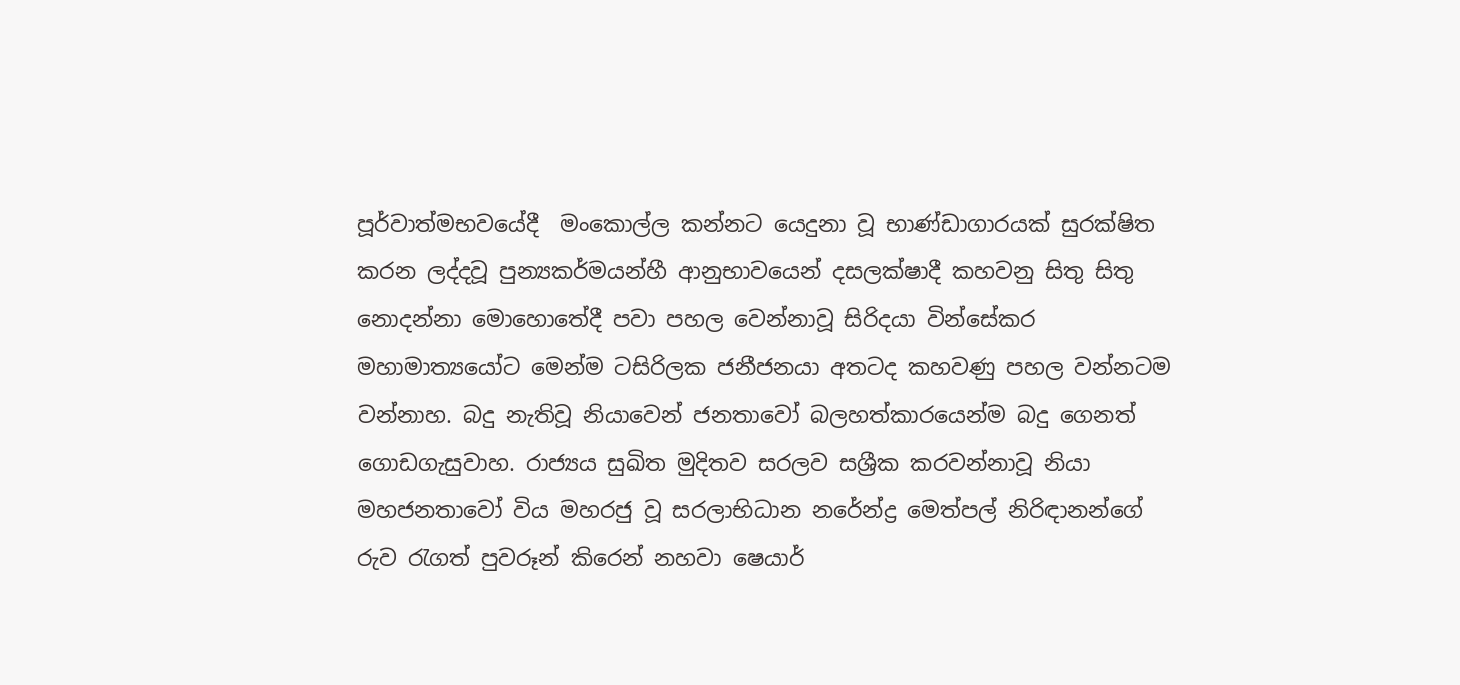පූර්වාත්මභවයේදී  මංකොල්ල කන්නට යෙදුනා වූ භාණ්ඩාගාරයක් සුරක්ෂිත කරන ලද්දවූ පුන්‍යකර්මයන්හී ආනුභාවයෙන් දසලක්ෂාදී කහවනු සිතු සිතු නොදන්නා මොහොතේදී පවා පහල වෙන්නාවූ සිරිදයා වින්සේකර මහාමාත්‍යයෝට මෙන්ම ටසිරිලක ජනීජනයා අතටද කහවණු පහල වන්නටම වන්නාහ. බදු නැතිවූ නියාවෙන් ජනතාවෝ බලහත්කාරයෙන්ම බදු ගෙනත් ගොඩගැසුවාහ. රාජ්‍යය සුඛිත මුදිතව සරලව සශ්‍රීක කරවන්නාවූ නියා මහජනතාවෝ විය මහරජු වූ සරලාභිධාන නරේන්ද්‍ර මෙත්පල් නිරිඳානන්ගේ රුව රැගත් පුවරූන් කිරෙන් නහවා ෂෙයාර්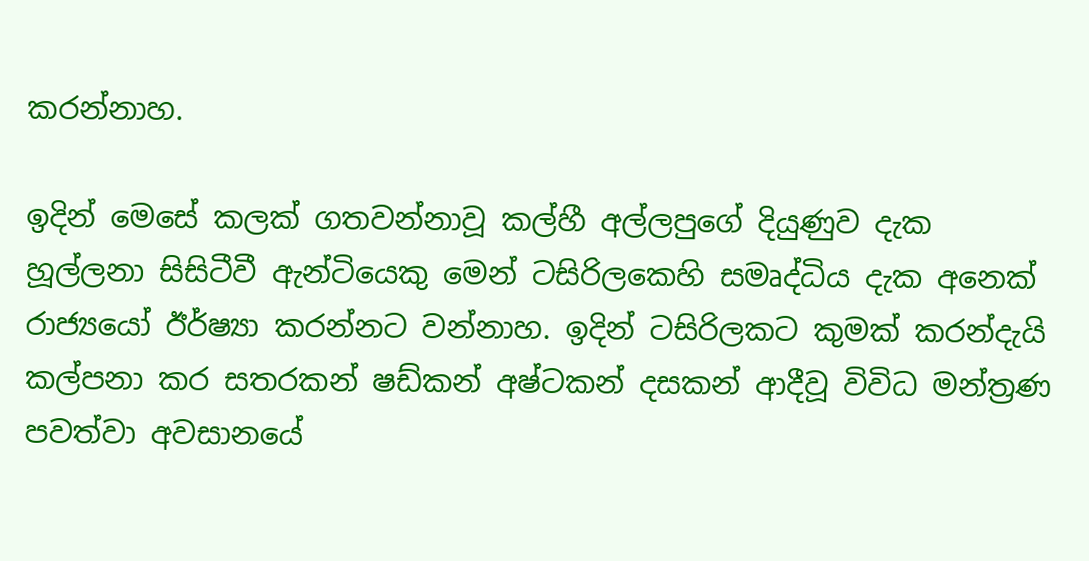කරන්නාහ.

ඉදින් මෙසේ කලක් ගතවන්නාවූ කල්හී අල්ලපුගේ දියුණුව දැක හූල්ලනා සිසිටීවී ඇන්ටියෙකු මෙන් ටසිරිලකෙහි සමෘද්ධිය දැක අනෙක් රාජ්‍යයෝ ඊර්ෂ්‍යා කරන්නට වන්නාහ. ඉදින් ටසිරිලකට කුමක් කරන්දැයි කල්පනා කර සතරකන් ෂඩ්කන් අෂ්ටකන් දසකන් ආදීවූ විවිධ මන්ත්‍රණ පවත්වා අවසානයේ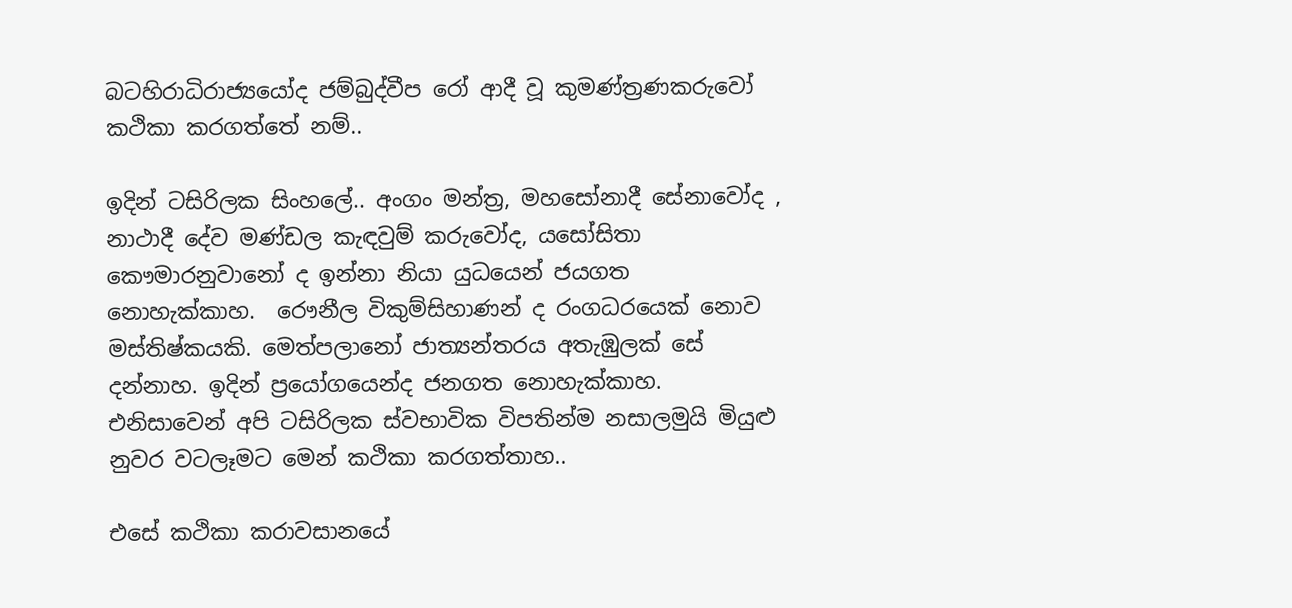බටහිරාධිරාජ්‍යයෝද ජම්බුද්වීප රෝ ආදී වූ කුමණ්ත්‍රණකරුවෝ කථිකා කරගත්තේ නම්..

ඉදින් ටසිරිලක සිංහලේ.. අංගං මන්ත්‍ර, මහසෝනාදී සේනාවෝද , නාථාදී දේව මණ්ඩල කැඳවුම් කරුවෝද, යසෝසිතා කෞමාරනුවානෝ ද ඉන්නා නියා යුධයෙන් ජයගත නොහැක්කාහ.  රෞනීල විකුම්සිහාණන් ද රංගධරයෙක් නොව මස්තිෂ්කයකි. මෙත්පලානෝ ජාත්‍යන්තරය අතැඹුලක් සේ දන්නාහ. ඉදින් ප්‍රයෝගයෙන්ද ජනගත නොහැක්කාහ. එනිසාවෙන් අපි ටසිරිලක ස්වභාවික විපතින්ම නසාලමුයි මියුළු නුවර වටලෑමට මෙන් කථිකා කරගත්‍තාහ..

එසේ කථිකා කරාවසානයේ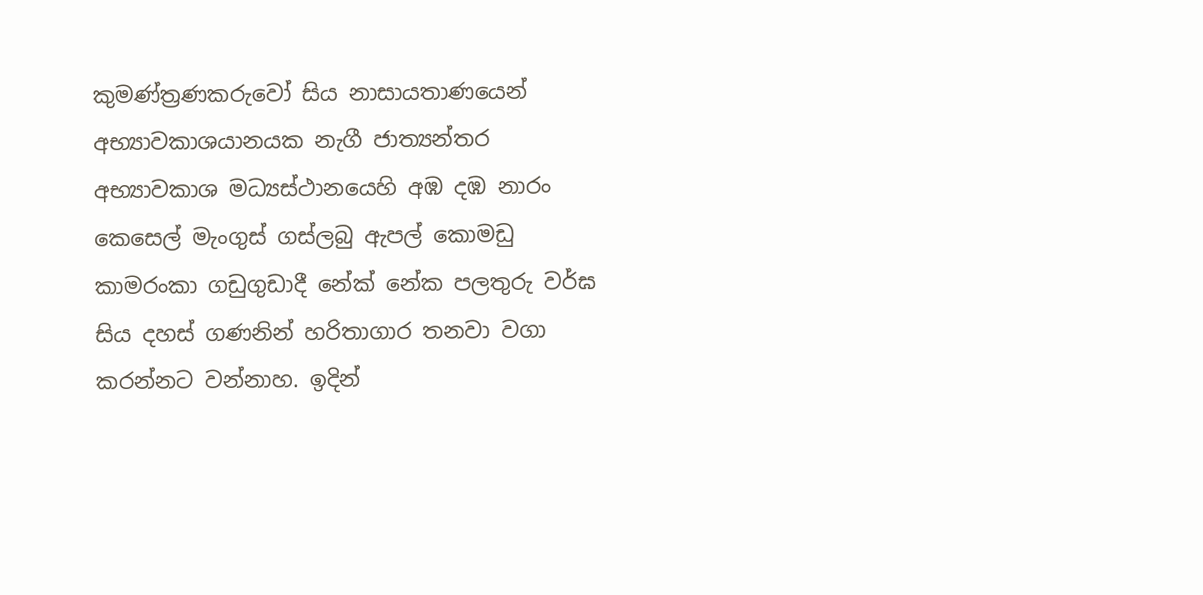කුමණ්ත්‍රණකරුවෝ සිය නාසායතාණයෙන්  අභ්‍යාවකාශයානයක නැගී ජාත්‍යන්තර අභ්‍යාවකාශ මධ්‍යස්ථානයෙහි අඹ දඹ නාරං කෙසෙල් මැංගුස් ගස්ලබු ඇපල් කොමඩු කාමරංකා ගඩුගුඩාදී නේක් නේක පලතුරු වර්ඝ සිය දහස් ගණනින් හරිතාගාර තනවා වගා කරන්නට වන්නාහ. ඉදින්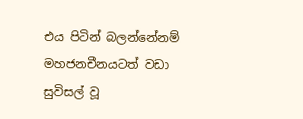එය පිටින් බලන්නේනම් මහජනචීනයටත් වඩා සුවිසල් වූ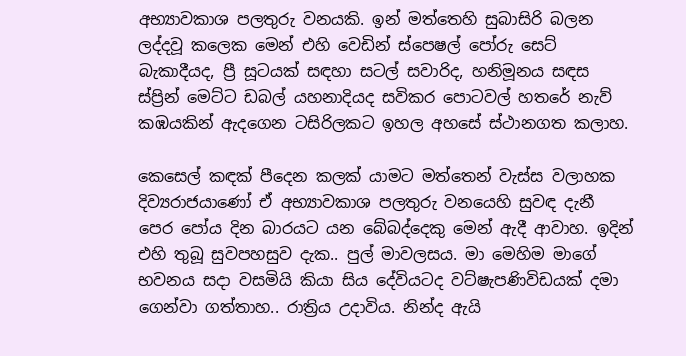අභ්‍යාවකාශ පලතුරු වනයකි. ඉන් මත්තෙහි සුබාසිරි බලන ලද්දවූ කලෙක මෙන් එහි වෙඩින් ස්පෙෂල් පෝරු සෙට් බැකාදීයද, ප්‍රී සූටයක් සඳහා සටල් සවාරිද, හනිමූනය සඳස ස්ප්‍රින් මෙට්ට ඩබල් යහනාදියද සවිකර පොටවල් හතරේ නැව් කඹයකින් ඇදගෙන ටසිරිලකට ඉහල අහසේ ස්ථානගත කලාහ.

කෙසෙල් කඳක් පීදෙන කලක් යාමට මත්තෙන් වැස්ස වලාහක දිව්‍යරාජයාණෝ ඒ අභ්‍යාවකාශ පලතුරු වනයෙහි සුවඳ දැනී පෙර පෝය දින බාරයට යන බේබද්දෙකු මෙන් ඇදී ආවාහ. ඉදින් එහි තුබූ සුවපහසුව දැක.. පුල් මාවලසය. මා මෙහිම මාගේ භවනය සදා වසමියි කියා සිය දේවියටද වට්ෂැපණිවිඩයක් දමා ගෙන්වා ගත්තාහ.. රාත්‍රිය උදාවිය. නින්ද ඇයි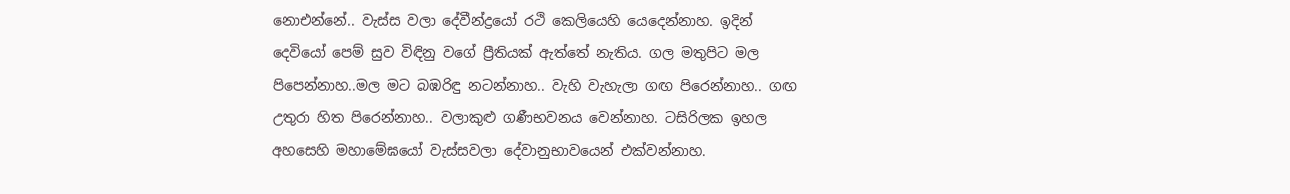නොඑන්නේ.. වැස්ස වලා දේවීන්ද්‍රයෝ රථි කෙලියෙහි යෙදෙන්නාහ. ඉදින් දෙවියෝ පෙම් සුව විඳිනු වගේ ප්‍රීතියක් ඇත්තේ නැතිය. ගල මතුපිට මල පිපෙන්නාහ..මල මට බඹරිඳු නටන්නාහ.. වැහි වැහැලා ගඟ පිරෙන්නාහ.. ගඟ උතුරා හිත පිරෙන්නාහ.. වලාකුළු ගණීභවනය වෙන්නාහ. ටසිරිලක ඉහල අහසෙහි මහාමේඝයෝ වැස්සවලා දේවානුභාවයෙන් එක්වන්නාහ.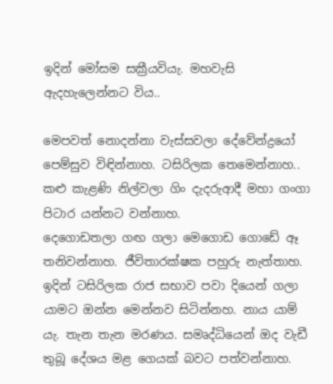ඉදින් මෝසම සක්‍රීයවියැ. මහවැසි ඇදහැලෙන්නට විය..

මෙපවත් නොදන්නා වැස්සවලා දේවේන්ද්‍රයෝ පෙම්සුව විඳින්නාහ. ටසිරිලක තෙමෙන්නාහ.. කළු කැළණි නිල්වලා ගිං දැදරුආදී මහා ගංගා පිටාර යන්නට වන්නාහ.
දෙගොඩතලා ගඟ ගලා මෙගොඩ ගොඩේ ඈ තනිවන්නාහ. ජීවිතාරක්ෂක පහුරු නැත්තාහ. ඉදින් ටසිරිලක රාජ සභාව පවා දියෙන් ගලා යාමට ඔන්න මෙන්නව සිටින්නහ. නාය යාම් යැ. තැන තැන මරණය. සමෘද්ධියෙන් ඔද වැඩී තුබූ දේශය මළ ගෙයක් බවට පත්වන්නාහ.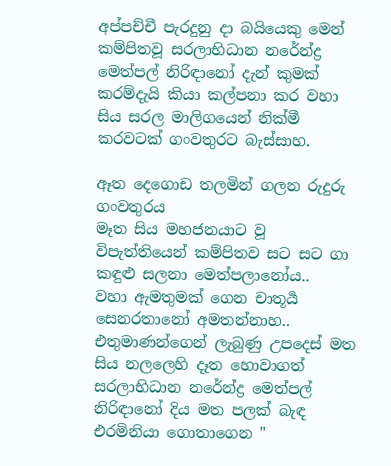අප්පච්චී පැරදුනු දා බයියෙකු මෙන් කම්පිතවූ සරලාභිධාන නරේන්ද්‍ර මෙත්පල් නිරිඳානෝ දැන් කුමක් කරම්දැයි කියා කල්පනා කර වහා සිය සරල මාලිගයෙන් නික්මී කරවටක් ගංවතුරට බැස්සාහ.

ඈත දෙගොඩ තලමින් ගලන රුදුරු ගංවතුරය
මෑත සිය මහජනයාට වූ විපැත්තියෙන් කම්පිතව සට සට ගා කඳුළු සලනා මෙත්පලානෝය..
වහා ඇමතුමක් ගෙන චාතූර්‍ය සෙනරතානෝ අමතන්නාහ.. එතුමාණන්ගෙන් ලැබුණු උපදෙස් මත
සිය නලලෙහි දෑත හොවාගත් සරලාභිධාන නරේන්ද්‍ර මෙත්පල් නිරිඳානෝ දිය මත පලක් බැඳ එරමිනියා ගොතාගෙන "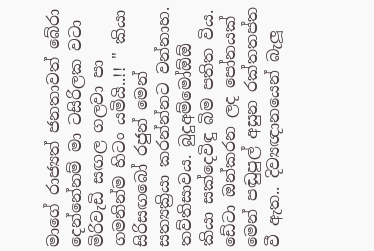මාගේ රාජ්‍යත් ජනතාවත් බේරා දෙන්නේනම් මා ටසිරිලක වටා මිරිවැඩි සඟල ගලවා පා ගමනින්ම හිටං යමියි..!! " කියා සිරිසඟබෝ රජුන් මෙන් සත්‍යක්‍රියා කරන්න්නට වන්නාහ.
තව්තිසාවය. බුදුඅම්මෝඕඕ කියා සක්දෙවිඳු බිම පතිත විය. ඩේටා ඔන්කරන ලද පෝනයක් මෙන් පඬුපුල් අසුන රක්තතප්ත වී ඇත.. දිව්‍යඥානයෙන් බැලූ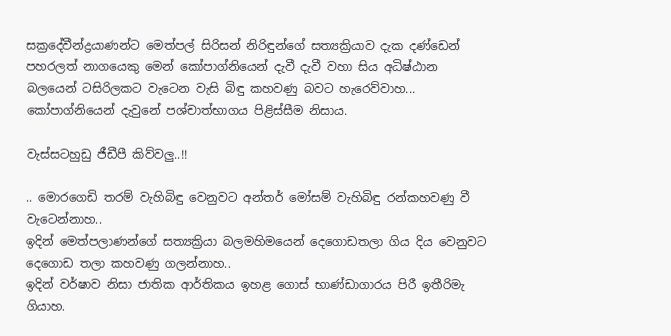සක්‍රදේවීන්ද්‍රයාණන්ට මෙත්පල් සිරිසන් නිරිඳුන්ගේ සත්‍යක්‍රියාව දැක දණ්ඩෙන් පහරලත් නාගයෙකු මෙන් කෝපාග්නියෙන් දැවී දැවී වහා සිය අධිෂ්ඨාන බලයෙන් ටසිරිලකට වැටෙන වැසි බිඳු කහවණු බවට හැරෙව්වාහ... කෝපාග්නියෙන් දැවුනේ පශ්චාත්භාගය පිළිස්සීම නිසාය.

වැස්සටහුඩු ජීඩීපී කිව්වලු..!!

.. මොරගෙඩි තරම් වැහිබිඳු වෙනුවට අන්තර් මෝසම් වැහිබිඳු රන්කහවණු වී වැටෙන්නාහ..
ඉදින් මෙත්පලාණන්ගේ සත්‍යක්‍රියා බලමහිමයෙන් දෙගොඩතලා ගිය දිය වෙනුවට දෙගොඩ තලා කහවණු ගලන්නාහ..
ඉදින් වර්ෂාව නිසා ජාතික ආර්තිකය ඉහළ ගොස් භාණ්ඩාගාරය පිරී ඉතීරිමැ ගියාහ.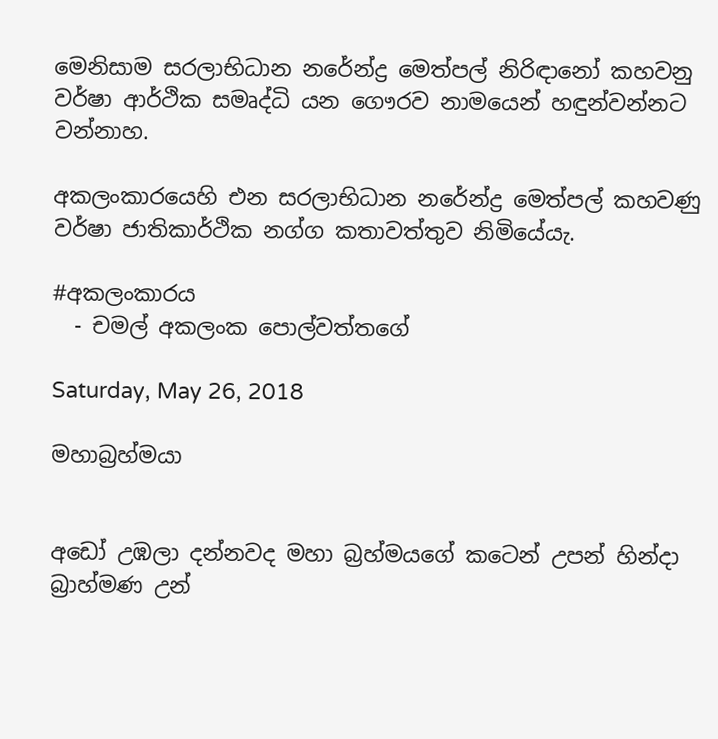මෙනිසාම සරලාභිධාන නරේන්ද්‍ර මෙත්පල් නිරිඳානෝ කහවනු වර්ෂා ආර්ථික සමෘද්ධි යන ගෞරව නාමයෙන් හඳුන්වන්නට වන්නාහ.

අකලංකාරයෙහි එන සරලාභිධාන නරේන්ද්‍ර මෙත්පල් කහවණු වර්ෂා ජාතිකාර්ථික නග්ග කතාවත්තුව නිමියේයැ.

#අකලංකාරය
  - චමල් අකලංක පොල්වත්තගේ

Saturday, May 26, 2018

මහාබ්‍රහ්මයා


අඩෝ උඹලා දන්නවද මහා බ්‍රහ්මයගේ කටෙන් උපන් හින්දා බ්‍රාහ්මණ උන්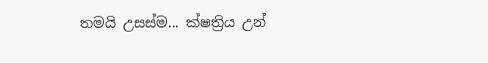තමයි උසස්ම... ක්ෂත්‍රිය උන්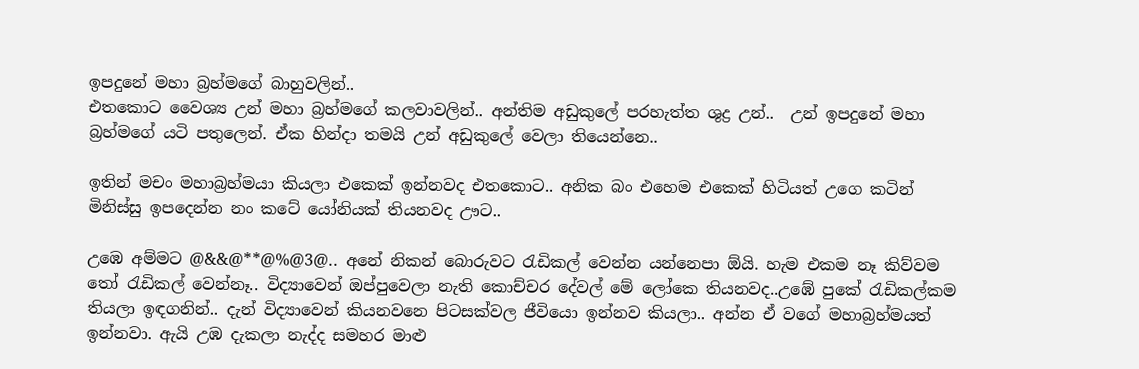ඉපදුනේ මහා බ්‍රහ්මගේ බාහුවලින්..
එතකොට වෛශ්‍ය උන් මහා බ්‍රහ්මගේ කලවාවලින්.. අන්තිම අඩුකුලේ පරහැත්ත ශුද්‍ර උන්..  උන් ඉපදුනේ මහා බ්‍රහ්මගේ යටි පතුලෙන්. ඒක හින්දා තමයි උන් අඩුකුලේ වෙලා තියෙන්නෙ..

ඉතින් මචං මහාබ්‍රහ්මයා කියලා එකෙක් ඉන්නවද එතකොට.. අනික බං එහෙම එකෙක් හිටියත් උගෙ කටින් මිනිස්සු ඉපදෙන්න නං කටේ යෝනියක් තියනවද ඌට..

උඹෙ අම්මට @&&@**@%@3@.. අනේ නිකන් බොරුවට රැඩිකල් වෙන්න යන්නෙපා ඕයි. හැම එකම නෑ කිව්වම තෝ රැඩිකල් වෙන්නෑ.. විද්‍යාවෙන් ඔප්පුවෙලා නැති කොච්චර දේවල් මේ ලෝකෙ තියනවද..උඹේ පුකේ රැඩිකල්කම තියලා ඉඳගනින්.. දැන් විද්‍යාවෙන් කියනවනෙ පිටසක්වල ජීවියො ඉන්නව කියලා.. අන්න ඒ වගේ මහාබ්‍රහ්මයත් ඉන්නවා. ඇයි උඹ දැකලා නැද්ද සමහර මාළු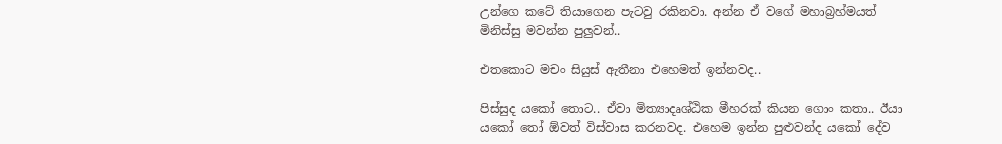උන්ගෙ කටේ තියාගෙන පැටවු රකිනවා. අන්න ඒ වගේ මහාබ්‍රහ්මයත් මිනිස්සු මවන්න පුලුවන්..

එතකොට මචං සියුස් ඇතීනා එහෙමත් ඉන්නවද..

පිස්සුද යකෝ තොට.. ඒවා මිත්‍යාදෘශ්ඨික මීහරක් කියන ගොං කතා.. ඊයා යකෝ තෝ ඕවත් විස්වාස කරනවද. එහෙම ඉන්න පුළුවන්ද යකෝ දේව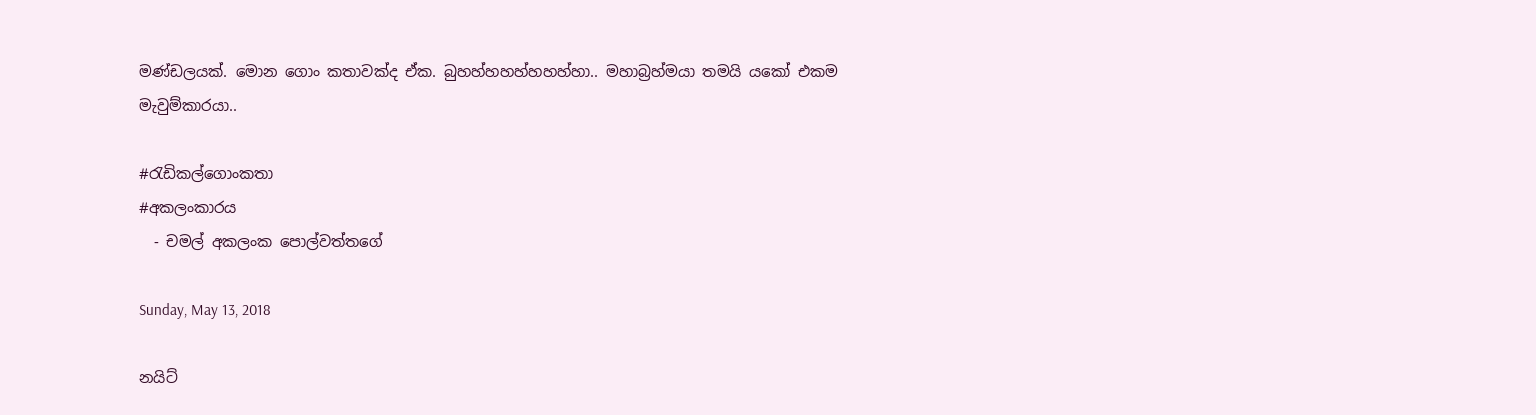මණ්ඩලයක්. මොන ගොං කතාවක්ද ඒක. බුහහ්හහහ්හහහ්හා.. මහාබ්‍රහ්මයා තමයි යකෝ එකම මැවුම්කාරයා..

#රැඩිකල්ගොංකතා
#අකලංකාරය
  - චමල් අකලංක පොල්වත්තගේ

Sunday, May 13, 2018

නයිට්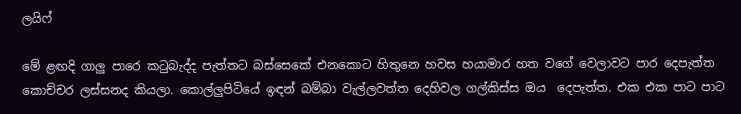ලයිෆ්

මේ ළඟදි ගාලු පාරෙ කටුබැද්ද පැත්තට බස්සෙකේ එනකොට හිතුනෙ හවස හයාමාර හත වගේ වෙලාවට පාර දෙපැත්ත කොච්චර ලස්සනද කියලා. කොල්ලුපිටියේ ඉඳන් බම්බා වැල්ලවත්ත දෙහිවල ගල්කිස්ස ඔය  දෙපැත්ත. එක එක පාට පාට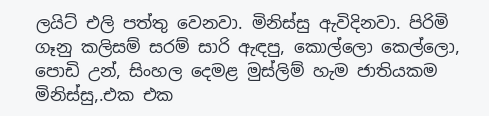ලයිට් එලි පත්තු වෙනවා. මිනිස්සු ඇවිදිනවා. පිරිමි ගෑනු කලිසම් සරම් සාරි ඇඳපු, කොල්ලො කෙල්ලො, පොඩි උන්, සිංහල දෙමළ මුස්ලිම් හැම ජාතියකම මිනිස්සු,.එක එක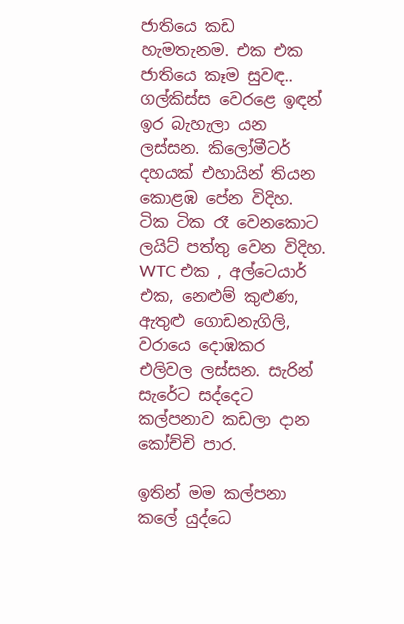ජාතියෙ කඩ හැමතැනම. එක එක ජාතියෙ කෑම සුවඳ.. ගල්කිස්ස වෙරළෙ ඉඳන් ඉර බැහැලා යන ලස්සන. කිලෝමීටර් දහයක් එහායින් තියන කොළඹ පේන විදිහ. ටික ටික රෑ වෙනකොට ලයිට් පත්තු වෙන විදිහ. WTC එක , අල්ටෙයාර් එක, නෙළුම් කුළුණ, ඇතුළු ගොඩනැගිලි, වරායෙ දොඹකර එලිවල ලස්සන. සැරින් සැරේට සද්දෙට කල්පනාව කඩලා දාන කෝච්චි පාර.

ඉතින් මම කල්පනා කලේ යුද්ධෙ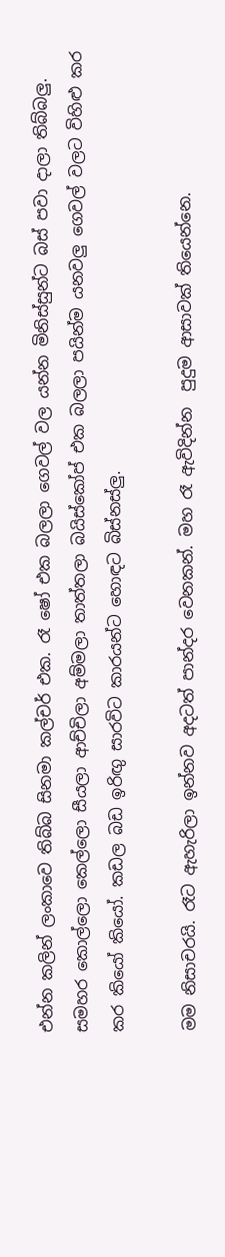එන්න කලින් ලංකාවෙ තිබ්බ සිනමා කල්චර් එක. රෑ ෂෝ එක බලලා ගෙවල් වල යන්න මිනිස්සුන්ට බස් පවා දාලා තිබ්බලු. සමහර කොල්ලො කෙල්ලො සීයලා ආච්චිලා අම්මලා තාත්තලා බයිස්කෝප් එක බලලා පයින්ම යනවලු ගෙවල් වලට විහිළු කර කර කියෝ කියෝ. කඩල බඩ ඉරිඟු සාරවිට කාරයන්ට හොඳට බිස්නස්ලු.

මම නිසාචරයි. රෑට ඇහැරිලා ඉන්නව අදටත් පාන්දර වෙනකන්. මහ රෑ ඇවිදින්න  පුදුම ආසාවක් තියෙන්නෙ.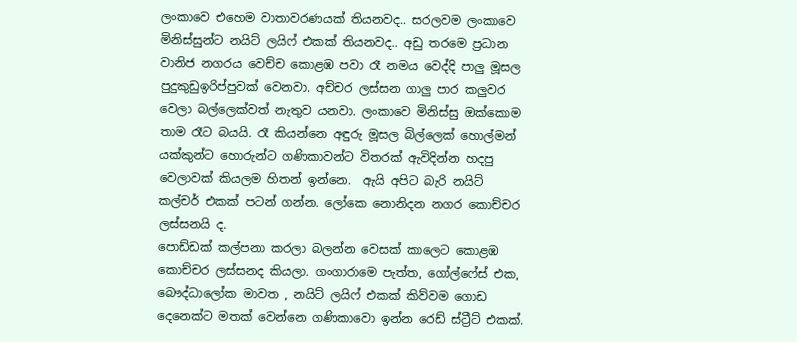ලංකාවෙ එහෙම වාතාවරණයක් තියනවද.. සරලවම ලංකාවෙ මිනිස්සුන්ට නයිට් ලයිෆ් එකක් තියනවද.. අඩු තරමෙ ප්‍රධාන වානිජ නගරය වෙච්ච කොළඹ පවා රෑ නමය වෙද්දි පාලු මූසල පුදුකුඩුඉරිප්පුවක් වෙනවා. අච්චර ලස්සන ගාලු පාර කලුවර වෙලා බල්ලෙක්වත් නැතුව යනවා. ලංකාවෙ මිනිස්සු ඔක්කොම තාම රෑට බයයි. රෑ කියන්නෙ අඳුරු මූසල බිල්ලෙක් හොල්මන් යක්කුන්ට හොරුන්ට ගණිකාවන්ට විතරක් ඇවිදින්න හදපු වෙලාවක් කියලම හිතන් ඉන්නෙ.  ඇයි අපිට බැරි නයිට් කල්චර් එකක් පටන් ගන්න. ලෝකෙ නොනිදන නගර කොච්චර ලස්සනයි ද.
පොඩ්ඩක් කල්පනා කරලා බලන්න වෙසක් කාලෙට කොළඹ කොච්චර ලස්සනද කියලා. ගංගාරාමෙ පැත්ත, ගෝල්ෆේස් එක, බෞද්ධාලෝක මාවත , නයිට් ලයිෆ් එකක් කිව්වම ගොඩ දෙනෙක්ට මතක් වෙන්නෙ ගණිකාවො ඉන්න රෙඩ් ස්ට්‍රීට් එකක්.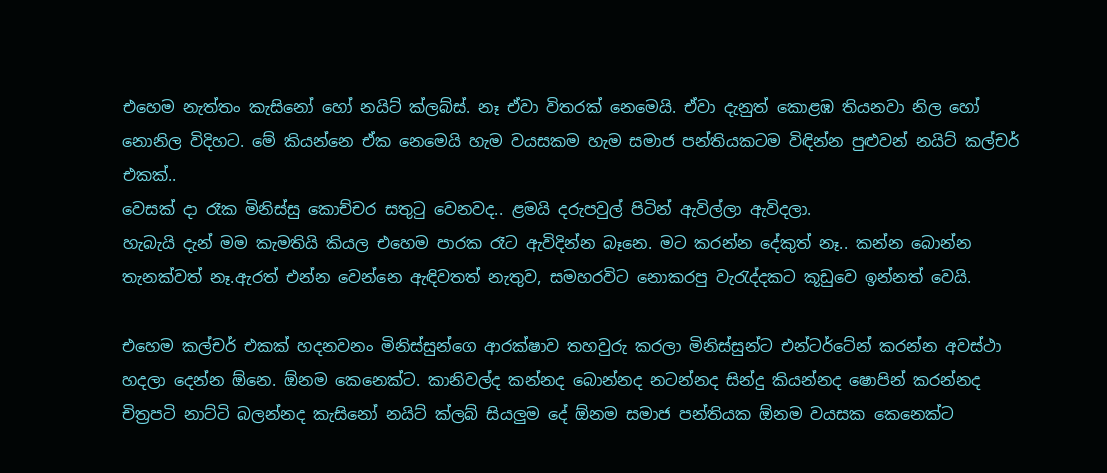එහෙම නැත්තං කැසිනෝ හෝ නයිට් ක්ලබ්ස්. නෑ ඒවා විතරක් නෙමෙයි. ඒවා දැනුත් කොළඹ තියනවා නිල හෝ නොනිල විදිහට. මේ කියන්නෙ ඒක නෙමෙයි හැම වයසකම හැම සමාජ පන්තියකටම විඳින්න පුළුවන් නයිට් කල්චර් එකක්..
වෙසක් දා රෑක මිනිස්සු කොච්චර සතුටු වෙනවද.. ළමයි දරුපවුල් පිටින් ඇවිල්ලා ඇවිදලා.
හැබැයි දැන් මම කැමතියි කියල එහෙම පාරක රෑට ඇවිදින්න බෑනෙ. මට කරන්න දේකුත් නෑ.. කන්න බොන්න තැනක්වත් නෑ.ඇරත් එන්න වෙන්නෙ ඇඳිවතත් නැතුව, සමහරවිට නොකරපු වැරැද්දකට කූඩුවෙ ඉන්නත් වෙයි.

එහෙම කල්චර් එකක් හදනවනං මිනිස්සුන්ගෙ ආරක්ෂාව තහවුරු කරලා මිනිස්සුන්ට එන්ටර්ටේන් කරන්න අවස්ථා හදලා දෙන්න ඕනෙ. ඕනම කෙනෙක්ට. කානිවල්ද කන්නද බොන්නද නටන්නද සින්දු කියන්නද ෂොපින් කරන්නද චිත්‍රපටි නාට්ටි බලන්නද කැසිනෝ නයිට් ක්ලබ් සියලුම දේ ඕනම සමාජ පන්තියක ඕනම වයසක කෙනෙක්ට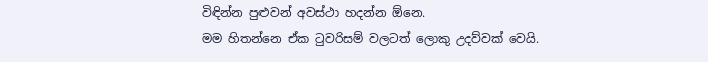විඳින්න පුළුවන් අවස්ථා හදන්න ඕනෙ.
මම හිතන්නෙ ඒක ටුවරිසම් වලටත් ලොකු උදව්වක් වෙයි.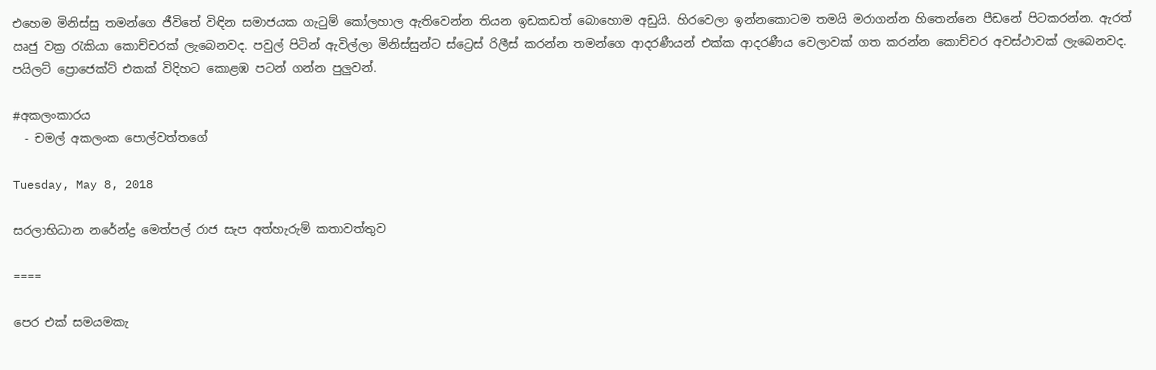එහෙම මිනිස්සු තමන්ගෙ ජීවිතේ විඳින සමාජයක ගැටුම් කෝලහාල ඇතිවෙන්න තියන ඉඩකඩත් බොහොම අඩුයි. හිරවෙලා ඉන්නකොටම තමයි මරාගන්න හිතෙන්නෙ පීඩනේ පිටකරන්න. ඇරත් ඍජු වක්‍ර රැකියා කොච්චරක් ලැබෙනවද. පවුල් පිටින් ඇවිල්ලා මිනිස්සුන්ට ස්ට්‍රෙස් රිලීස් කරන්න තමන්ගෙ ආදරණීයන් එක්ක ආදරණීය වෙලාවක් ගත කරන්න කොච්චර අවස්ථාවක් ලැබෙනවද.
පයිලට් ප්‍රොජෙක්ට් එකක් විදිහට කොළඹ පටන් ගන්න පුලුවන්.

#අකලංකාරය
  - චමල් අකලංක පොල්වත්තගේ

Tuesday, May 8, 2018

සරලාභිධාන නරේන්ද්‍ර මෙත්පල් රාජ සැප අත්හැරුම් කතාවත්තුව

====

පෙර එක් සමයමකැ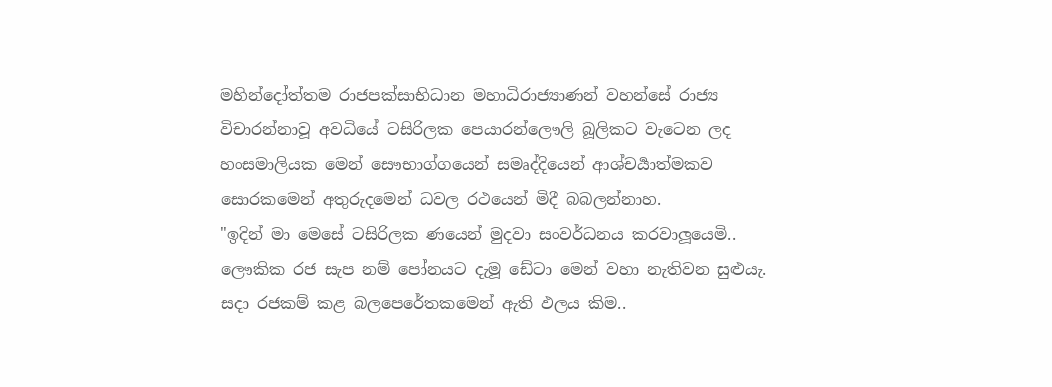මහින්දෝත්තම රාජපක්සාභිධාන මහාධිරාජ්‍යාණන් වහන්සේ රාජ්‍ය විචාරන්නාවූ අවධියේ ටසිරිලක පෙයාරන්ලෞලි බූලිකට වැටෙන ලද හංසමාලියක මෙන් සෞභාග්ගයෙන් සමෘද්දියෙන් ආශ්චර්‍යාත්මකව සොරකමෙන් අතුරුදමෙන් ධවල රථයෙන් මිදී බබලන්නාහ.
"ඉදින් මා මෙසේ ටසිරිලක ණයෙන් මුදවා සංවර්ධනය කරවාලූයෙමි.. ලෞකික රජ සැප නම් පෝනයට දැමූ ඩේටා මෙන් වහා නැතිවන සුළුයැ. සදා රජකම් කළ බලපෙරේතකමෙන් ඇති ඵලය කිම..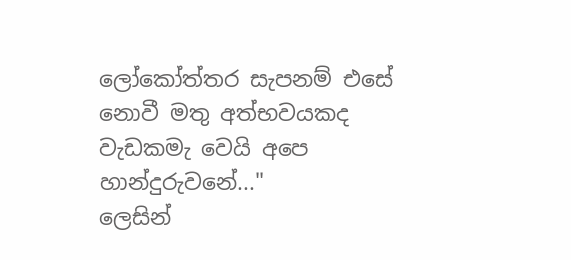ලෝකෝත්තර සැපනම් එසේ නොවී මතු අත්භවයකද වැඩකමැ වෙයි අපෙ හාන්දුරුවනේ..."
ලෙසින්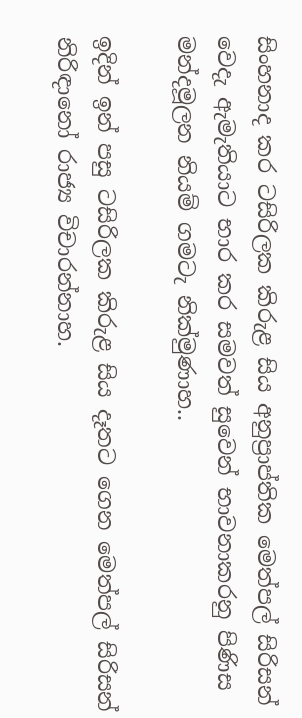සිංහනාද කර ටසිරිලක කිරුළ සිය අනුප්‍රාප්තික මෙත්පල් සිරිසන් වෙදැ ඇමැතියාට භාර කර සමවත් සුවෙන් භාවනාකරනු පිණිස මන්දමූලන නියම් ගමටැ නික්මුණාහ..

ඉදින් ඉන් පසු ටසිරිලක කිරුළ සිය දෑතට ගෙන මෙත්පල් සිරිසන් නිරිඳානෝ රාජ්‍ය විචාරන්නාහ.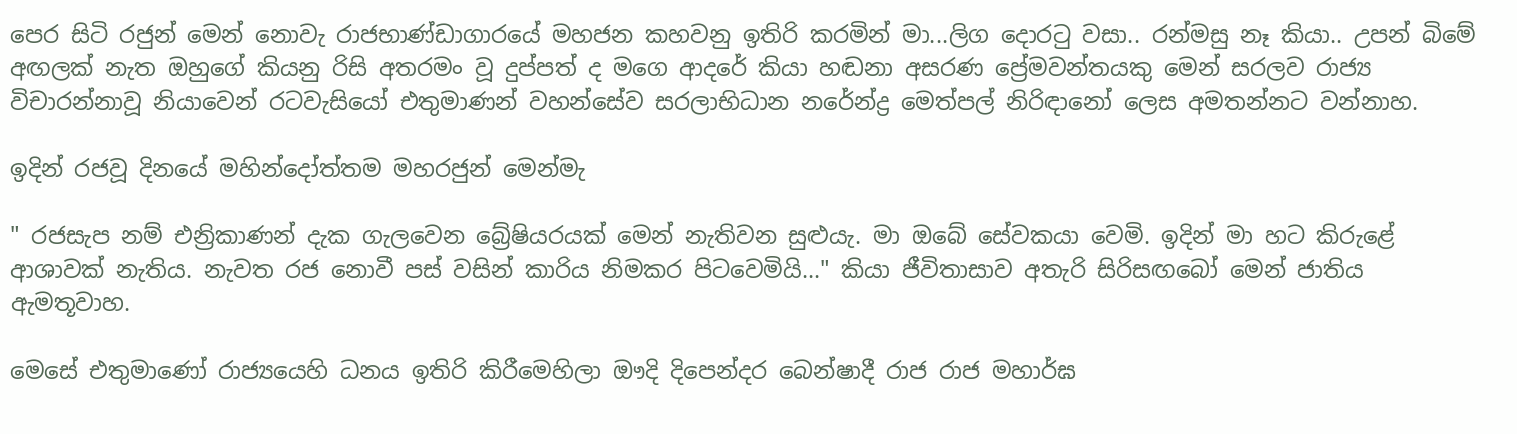පෙර සිටි රජුන් මෙන් නොවැ රාජභාණ්ඩාගාරයේ මහජන කහවනු ඉතිරි කරමින් මා...ලිග දොරටු වසා.. රන්මසු නෑ කියා.. උපන් බිමේ අඟලක් නැත ඔහුගේ කියනු රිසි අතරමං වූ දුප්පත් ද මගෙ ආදරේ කියා හඬනා අසරණ ප්‍රේමවන්තයකු මෙන් සරලව රාජ්‍ය විචාරන්නාවූ නියාවෙන් රටවැසියෝ එතුමාණන් වහන්සේව සරලාභිධාන නරේන්ද්‍ර මෙත්පල් නිරිඳානෝ ලෙස අමතන්නට වන්නාහ.

ඉදින් රජවූ දිනයේ මහින්දෝත්තම මහරජුන් මෙන්මැ

" රජසැප නම් එන්‍රිකාණන් දැක ගැලවෙන බ්‍රේෂියරයක් මෙන් නැතිවන සුළුයැ. මා ඔබේ සේවකයා වෙමි. ඉදින් මා හට කිරුළේ ආශාවක් නැතිය. නැවත රජ නොවී පස් වසින් කාරිය නිමකර පිටවෙමියි..." කියා ජීවිතාසාව අතැරි සිරිසඟබෝ මෙන් ජාතිය ඇමතූවාහ.

මෙසේ එතුමාණෝ රාජ්‍යයෙහි ධනය ඉතිරි කිරීමෙහිලා ඖදි දිපෙන්දර බෙන්ෂාදී රාජ රාජ මහාර්ඝ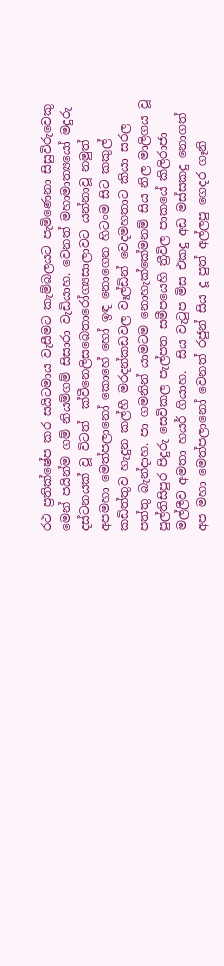රථ ප්‍රතික්ෂේප කර සයිටමාය වැසීමට කැම්බලයට පැමිණෙනා සිසුවිරුවෙකු මෙන් පයින්ම ගම් නියම්ගම් සිසාරා වැඩියාහ. වෙනත් මහාමාත්‍යයෝ මදුරු දස්ටනයක් වූ විටත්  ක්වීනෙලිසබෙතාරෝග්‍යසාලාවට යන්නාවූ නමුත් අපමහා මෙත්පලානෝ කොහේ හෝ ඉඳ නොගෙන හිටංම සිට කකුල් කඩිත්තුව හැදුන කල්හී මරදන්කඩවල වෑල්ඩින් වෙදමහතාට කියා සරල පත්තු බැන්දාහ. පා ගමනින් යාමටම නොහැක්කේමනම් සිය නිල මාලිගය වූ පුල්තිසිපුර පිදුරු සෙවිකල පැල්පත සමීපයෙහි ත්‍රීවිල පාකයේ කිලිරාජා මල්ලීව අමතා හයර් ගියාහ.  සිය වැටුප මිස එකදු අඩ මස්සකදු නොගත් අප මහා මෙත්පලානෝ වෙනත් රජුන් සිය දූ පුත් අල්ලපු ගෙදර ගෑනි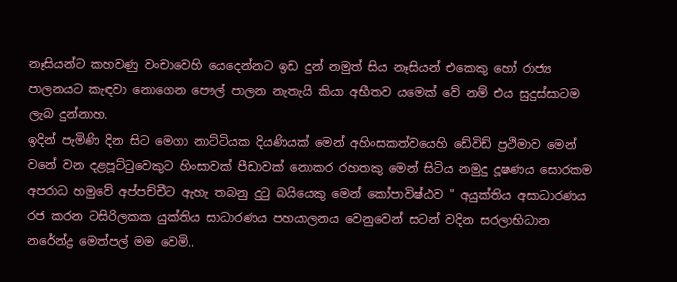නෑසියන්ට කහවණු වංචාවෙහි යෙදෙන්නට ඉඩ දුන් නමුත් සිය නෑසියන් එකෙකු හෝ රාජ්‍ය පාලනයට කැඳවා නොගෙන පෞල් පාලන නැතැයි කියා අභීතව යමෙක් වේ නම් එය සුදුස්සාටම ලැබ දුන්නාහ.
ඉදින් පැමිණි දින සිට මෙගා නාට්ටියක දියණියක් මෙන් අහිංසකත්වයෙහි ඩේවිඩ් ප්‍රථිමාව මෙන් වනේ වන දළපූට්ටුවෙකුට හිංසාවක් පීඩාවක් නොකර රහතකු මෙන් සිටිය නමුදු දූෂණය සොරකම අපරාධ හමුවේ අප්පච්චීට ඇහැ තබනු දුටු බයියෙකු මෙන් කෝපාවිෂ්ඨව " අයුක්තිය අසාධාරණය රජ කරන ටසිරිලකක යුක්තිය සාධාරණය පහයාලනය වෙනුවෙන් සටන් වදින සරලාභිධාන නරේන්ද්‍ර මෙත්පල් මම වෙමි..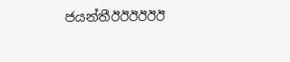ජයන්තීඊඊඊඊඊඊ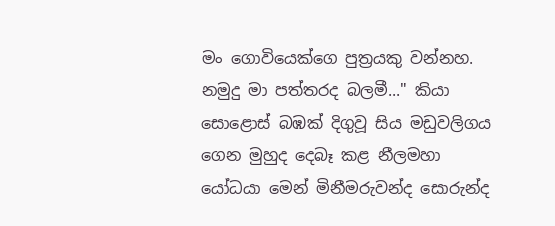මං ගොවියෙක්ගෙ පුත්‍රයකු වන්නහ. නමුදු මා පත්තරද බලමී..." කියා සොළොස් බඹක් දිගුවූ සිය මඩුවලිගය ගෙන මුහුද දෙබෑ කළ නීලමහා යෝධයා මෙන් මිනීමරුවන්ද සොරුන්ද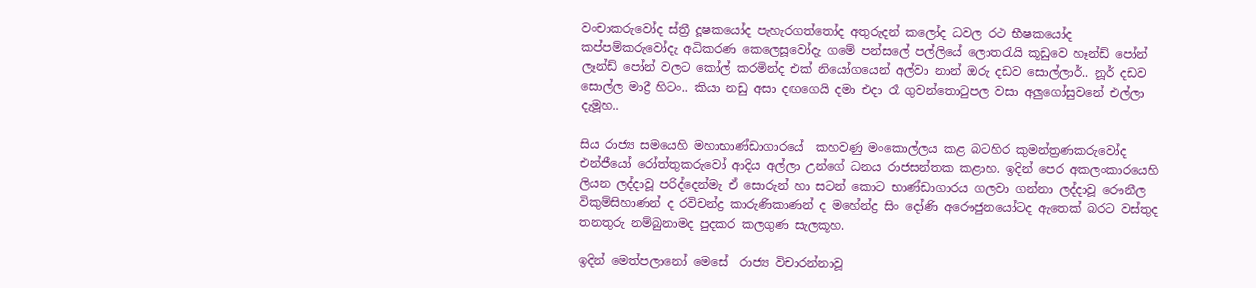වංචාකරුවෝද ස්ත්‍රී දූෂකයෝද පැහැරගත්තෝද අතුරුදන් කලෝද ධවල රථ භීෂකයෝද කප්පම්කරුවෝදැ අධිකරණ කෙලෙසූවෝදැ ගමේ පන්සලේ පල්ලියේ ලොතරැයි කූඩුවෙ හෑන්ඩ් පෝන් ලෑන්ඩ් පෝන් වලට කෝල් කරමින්ද එක් නියෝගයෙන් අල්වා නාන් ඔරු දඩව සොල්ලාර්.. නූර් දඩව සොල්ල මාද්‍රී හිටං.. කියා නඩු අසා දඟගෙයි දමා එදා රෑ ගුවන්තොටුපල වසා අලුගෝසුවනේ එල්ලා දැමූහ..

සිය රාජ්‍ය සමයෙහි මහාභාණ්ඩාගාරයේ  කහවණු මංකොල්ලය කළ බටහිර කුමන්ත්‍රණකරුවෝද එන්ජීයෝ රෝත්තුකරුවෝ ආදිය අල්ලා උන්ගේ ධනය රාජසන්තක කළාහ. ඉදින් පෙර අකලංකාරයෙහි ලියන ලද්දාවූ පරිද්දෙන්මැ ඒ සොරුන් හා සටන් කොට භාණ්ඩාගාරය ගලවා ගන්නා ලද්දාවූ රෞනීල විකුම්සිහාණන් ද රවිචන්ද්‍ර කාරුණිකාණන් ද මහේන්ද්‍ර සිං දෝණි අරෞජුනයෝටද ඇතෙක් බරට වස්තුද තනතුරු නම්බුනාමද පුදකර කලගුණ සැලකූහ.

ඉදින් මෙත්පලානෝ මෙසේ  රාජ්‍ය විචාරන්නාවූ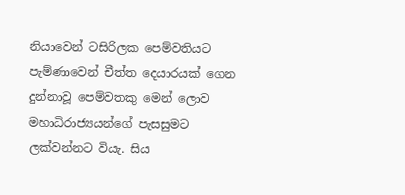නියාවෙන් ටසිරිලක පෙම්වතියට පැම්ණාවෙන් චීත්ත දෙයාරයක් ගෙන දුන්නාවූ පෙම්වතකු මෙන් ලොව මහාධිරාජ්‍යයන්ගේ පැසසුමට ලක්වන්නට වියැ. සිය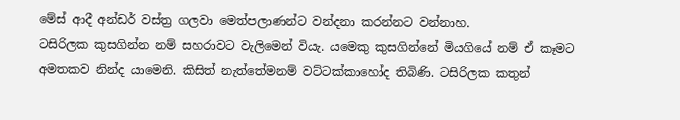මේස් ආදී අන්ඩර් වස්ත්‍ර ගලවා මෙත්පලාණන්ට වන්දනා කරන්නට වන්නාහ.
ටසිරිලක කුසගින්න නම් සහරාවට වැලිමෙන් වියැ. යමෙකු කුසගින්නේ මියගියේ නම් ඒ කෑමට අමතකව නින්ද යාමෙනි. කිසිත් නැත්තේමනම් වට්ටක්කාහෝද තිබිණි. ටසිරිලක කතුන්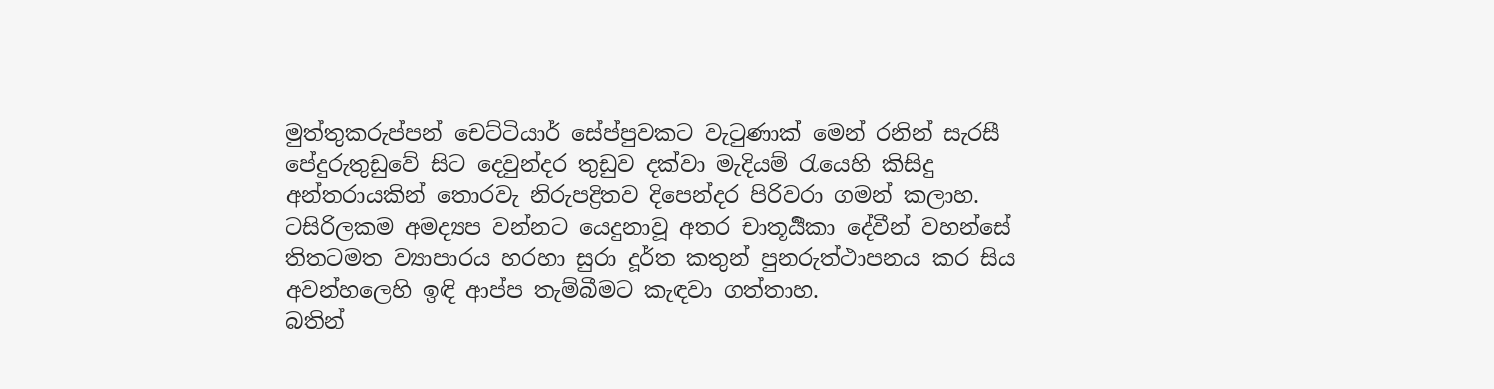මුත්තුකරුප්පන් චෙට්ටියාර් සේප්පුවකට වැටුණාක් මෙන් රනින් සැරසී පේදුරුතුඩුවේ සිට දෙවුන්දර තුඩුව දක්වා මැදියම් රැයෙහි කිසිදු අන්තරායකින් තොරවැ නිරුපද්‍රිතව දිපෙන්දර පිරිවරා ගමන් කලාහ. ටසිරිලකම අමද්‍යප වන්නට යෙදුනාවූ අතර චාතූර්‍යිකා දේවීන් වහන්සේ තිතටමත ව්‍යාපාරය හරහා සුරා දූර්ත කතුන් පුනරුත්ථාපනය කර සිය අවන්හලෙහි ඉඳි ආප්ප තැම්බීමට කැඳවා ගත්තාහ.
බතින්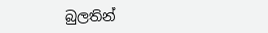බුලතින්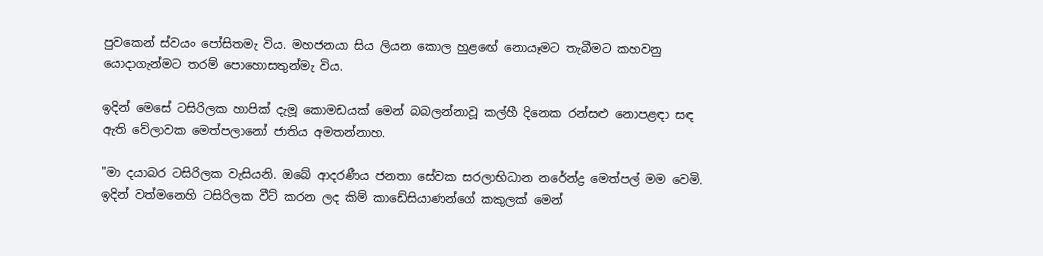පුවකෙන් ස්වයං පෝසිතමැ විය. මහජනයා සිය ලියන කොල හුළඟේ නොයෑමට තැබීමට කහවනු යොදාගැන්මට තරම් පොහොසතුන්මැ විය.

ඉදින් මෙසේ ටසිරිලක හාපික් දැමූ කොමඩයක් මෙන් බබලන්නාවූ කල්හී දිනෙක රන්සළු නොපළඳා සඳ ඇති වේලාවක මෙත්පලානෝ ජාතිය අමතන්නාහ.

"මා දයාබර ටසිරිලක වැසියනි. ඔබේ ආදරණීය ජනතා සේවක සරලාභිධාන නරේන්ද්‍ර මෙත්පල් මම වෙමි. ඉදින් වත්මනෙහි ටසිරිලක වීට් කරන ලද කිම් කාඩේසියාණන්ගේ කකුලක් මෙන්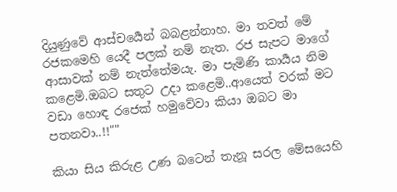දියුණුවේ ආස්චර්‍යෙන් බබළන්නාහ. මා තවත් මේ රජකමෙහි යෙදී පලක් නම් නැත. රජ සැපට මාගේ ආසාවක් නම් නැත්තේමයැ. මා පැමිණි කාර්‍යය නිම කළෙමි.ඔබට සතුට උදා කළෙමි..ආයෙත් වරක් මට වඩා හොඳ රජෙක් හමුවේවා කියා ඔබට මා පතනවා..!!""

කියා සිය කිරුළ උණ බටෙන් තැනූ සරල මේසයෙහි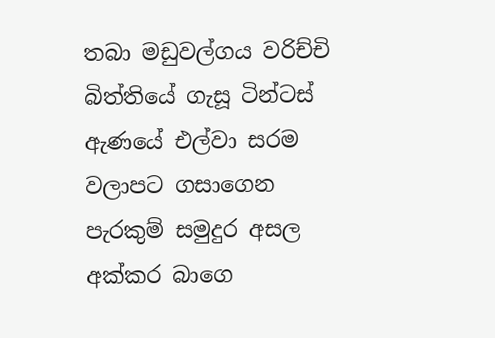තබා මඩුවල්ගය වරිච්චි බිත්තියේ ගැසූ ටින්ටස් ඇණයේ එල්වා සරම වලාපට ගසාගෙන පැරකුම් සමුදුර අසල අක්කර බාගෙ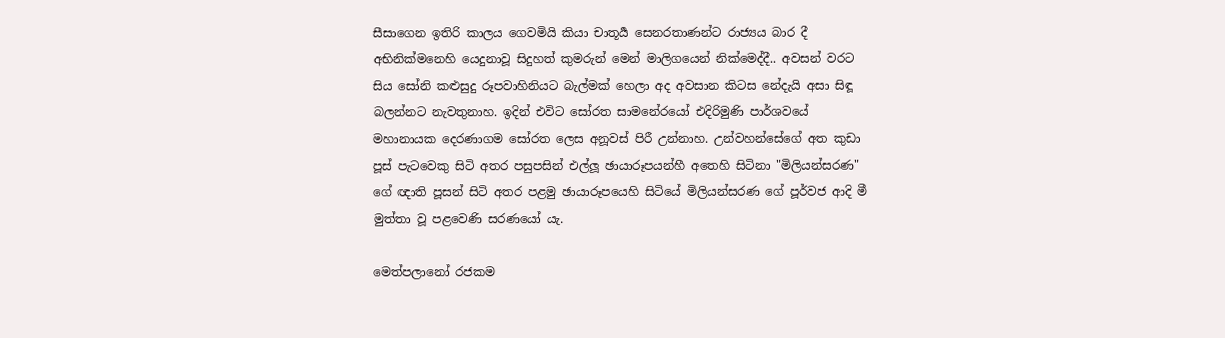සීසාගෙන ඉතිරි කාලය ගෙවමියි කියා චාතූර්‍ය සෙනරතාණන්ට රාජ්‍යය බාර දී අභිනික්මනෙහි යෙදුනාවූ සිදුහත් කුමරුන් මෙන් මාලිගයෙන් නික්මෙද්දී.. අවසන් වරට සිය සෝනි කළුසුදු රූපවාහිනියට බැල්මක් හෙලා අද අවසාන කිටස නේදැයි අසා සිඳූ බලන්නට නැවතුනාහ. ඉදින් එවිට සෝරත සාමනේරයෝ එදිරිමුණි පාර්ශවයේ මහානායක දෙරණාගම සෝරත ලෙස අනූවස් පිරී උන්නාහ. උන්වහන්සේගේ අත කුඩා පූස් පැටවෙකු සිටි අතර පසුපසින් එල්ලූ ඡායාරූපයන්හී අතෙහි සිටිනා "මිලියන්සරණ" ගේ ඥාති පූසන් සිටි අතර පළමු ඡායාරූපයෙහි සිටියේ මිලියන්සරණ ගේ පූර්වජ ආදි මී මුත්තා වූ පළවෙණි සරණයෝ යැ.

මෙත්පලානෝ රජකම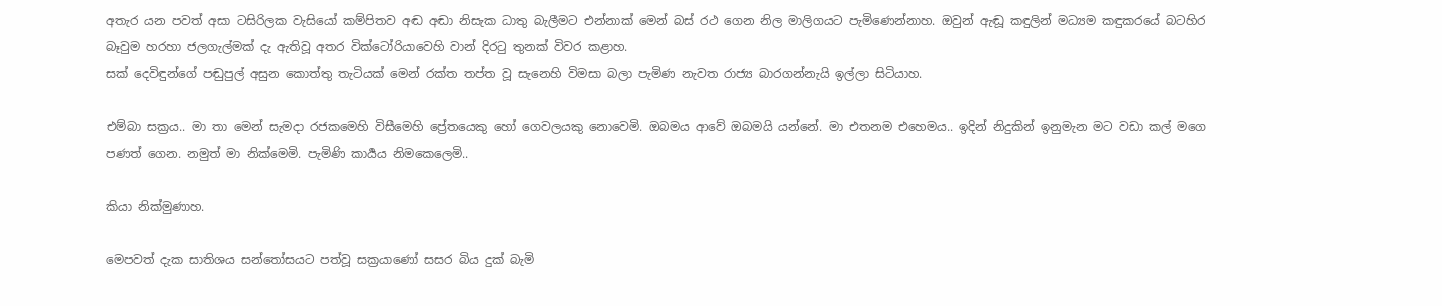අතැර යන පවත් අසා ටසිරිලක වැසියෝ කම්පිතව අඬ අඬා නිසැක ධාතු බැලීමට එන්නාක් මෙන් බස් රථ ගෙන නිල මාලිගයට පැමිණෙන්නාහ. ඔවුන් ඇඬූ කඳුලින් මධ්‍යම කඳුකරයේ බටහිර බෑවුම හරහා ජලගැල්මක් දැ ඇතිවූ අතර වික්ටෝරියාවෙහි වාන් දිරටු තුනක් විවර කළාහ.
සක් දෙවිඳුන්ගේ පඬුපුල් අසුන කොත්තු තැටියක් මෙන් රක්ත තප්ත වූ සැනෙහි විමසා බලා පැමිණ නැවත රාජ්‍ය බාරගන්නැයි ඉල්ලා සිටියාහ.

එම්බා සක්‍රය.. මා තා මෙන් සැමදා රජකමෙහි විසීමෙහි ප්‍රේතයෙකු හෝ ගෙවලයකු නොවෙමි. ඔබමය ආවේ ඔබමයි යන්නේ. මා එතනම එහෙමය.. ඉදින් නිදුකින් ඉනුමැන මට වඩා කල් මගෙ පණත් ගෙන. නමුත් මා නික්මෙමි. පැමිණි කාර්‍යය නිමකෙලෙමි..

කියා නික්මුණාහ.

මෙපවත් දැක සාතිශය සන්‍තෝසයට පත්වූ සක්‍රයාණෝ සසර බිය දුක් බැමි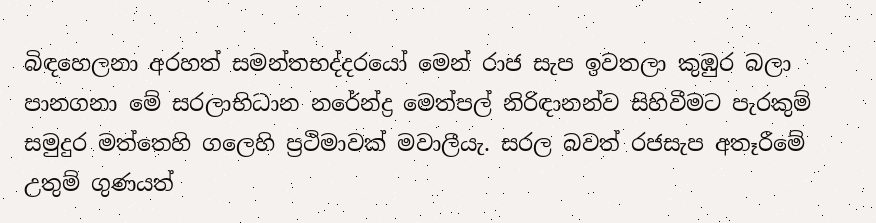බිඳහෙලනා අරහත් සමන්තභද්‍දරයෝ මෙන් රාජ සැප ඉවතලා කුඹුර බලා පානගනා මේ සරලාභිධාන නරේන්ද්‍ර මෙත්පල් නිරිඳානන්ව සිහිවීමට පැරකුම් සමුදුර මත්තෙහි ගලෙහි ප්‍රථිමාවක් මවාලීයැ. සරල බවත් රජසැප අතෑරීමේ උතුම් ගුණයත්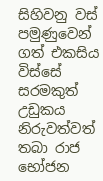සිහිවනු වස් පමුණුවෙන් ගත් එකසිය විස්සේ සරමකුත් උඩුකය නිරුවත්වත් තබා රාජ භෝජන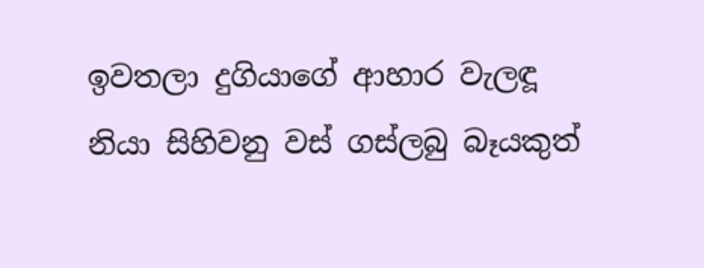ඉවතලා දුගියාගේ ආහාර වැලඳූ නියා සිහිවනු වස් ගස්ලබු බෑයකුත්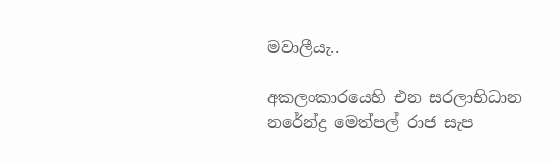මවාලීයැ..

අකලංකාරයෙහි එන සරලාභිධාන නරේන්ද්‍ර මෙත්පල් රාජ සැප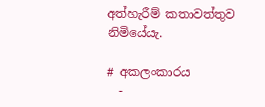අත්හැරීම් කතාවත්තුව නිමියේයැ.

# අකලංකාරය
  -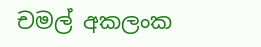චමල් අකලංක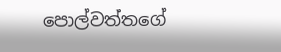පොල්වත්තගේ